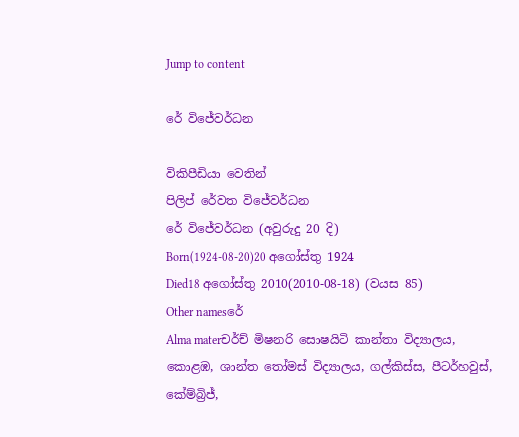Jump to content

රේ විජේවර්ධන

විකිපීඩියා වෙතින්
පිලිප් රේවත විජේවර්ධන
රේ විජේවර්ධන (අවුරුදු 20 දි)
Born(1924-08-20)20 අගෝස්තු 1924
Died18 අගෝස්තු 2010(2010-08-18) (වයස 85)
Other namesරේ
Alma materචර්ච් මිෂනරි සොෂයිටි කාන්තා විද්‍යාලය, කොළඹ, ශාන්ත තෝමස් විද්‍යාලය, ගල්කිස්ස, පීටර්හවුස්, කේම්බ්‍රිජ්,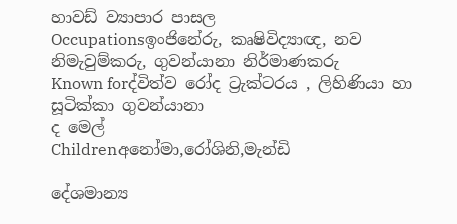හාවඩ් ව්‍යාපාර පාසල
Occupationsඉංජිනේරු, කෘෂිවිද්‍යාඥ, නව නිමැවුම්කරු, ගුවන්යානා නිර්මාණකරු
Known forද්විත්ව රෝද ට්‍රැක්ටරය , ලිහිණියා හා සූටික්කා ගුවන්යානා
ද මෙල්
Childrenඅනෝමා,රෝශිනි,මැන්ඩි

දේශමාන්‍ය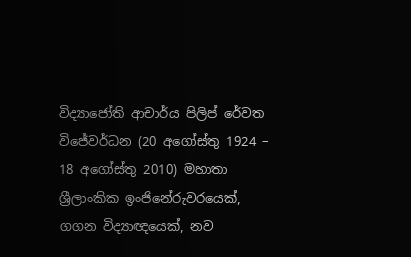විද්‍යාජෝති ආචාර්ය පිලිප් රේවත විජේවර්ධන (20 අගෝස්තු 1924 – 18 අගෝස්තු 2010) මහාතා ශ්‍රීලාංකික ඉංජිනේරුවරයෙක්, ගගන විද්‍යාඥයෙක්, නව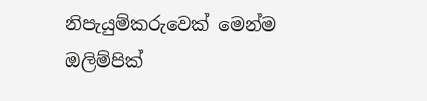නිපැයුම්කරුවෙක් මෙන්ම ඔලිම්පික්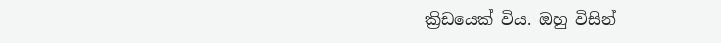ක්‍රිඩයෙක් විය. ඔහු විසින්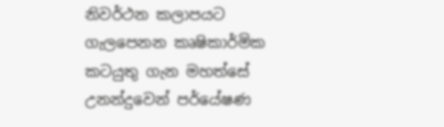නිවර්ථන කලාපයට ගැලපෙනන කෘෂිකාර්මික කටයුතු ගැන මහත්සේ උනන්දුවෙන් පර්යේෂණ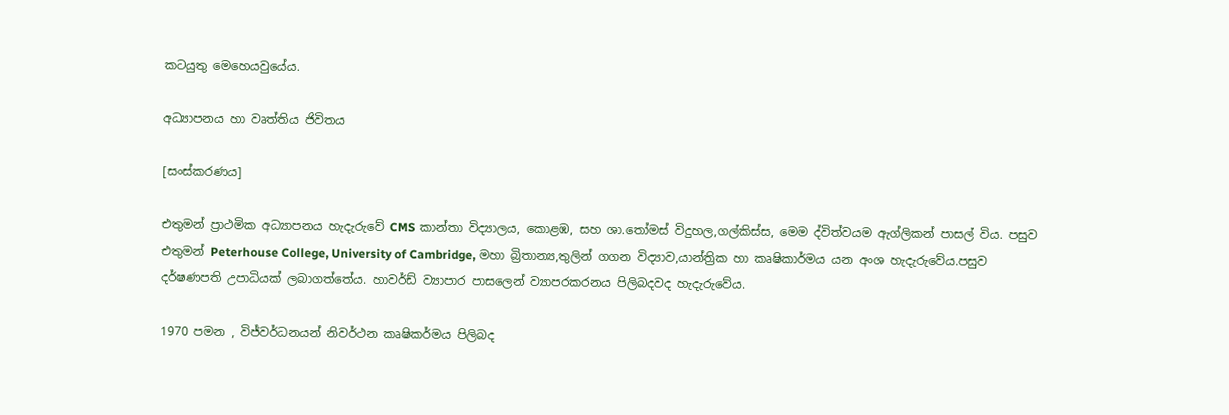කටයුතු මෙහෙයවුයේය.

අධ්‍යාපනය හා වෘත්තිය ජිවිතය

[සංස්කරණය]

එතුමන් ප්‍රාථමික අධ්‍යාපනය හැදැරුවේ CMS කාන්තා විද්‍යාලය, කොළඹ, සහ ශා.තෝමස් විදුහල,ගල්කිස්ස, මෙම ද්විත්වයම ඇග්ලිකන් පාසල් විය. පසුව එතුමන් Peterhouse College, University of Cambridge, මහා බ්‍රිතාන්‍ය,තුලින් ගගන විද්‍යාව,යාන්ත්‍රික හා කෘෂිකාර්මය යන අංශ හැදැරුවේය.පසුව දර්ෂණපති උපාධියක් ලබාගත්තේය. හාවර්ඩ් ව්‍යාපාර පාසලෙන් ව්‍යාපරකරනය පිලිබදවද හැදැරුවේය.

1970 පමන , විජ්වර්ධනයන් නිවර්ථන කෘෂිකර්මය පිලිබද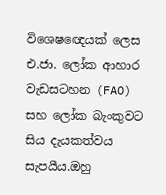විශෙෂඥෙයක් ලෙස එ.ජා. ලෝක ආහාර වැඩසටහන (FAO) සහ ලෝක බැංකුවට සිය දැයකත්වය සැපයීය.ඔහු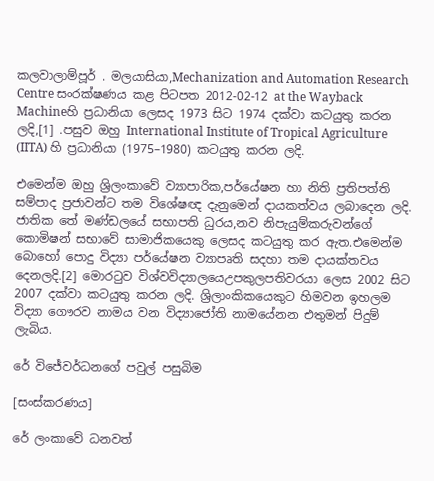කලවාලාම්පූර් . මලයාසියා,Mechanization and Automation Research Centre සංරක්ෂණය කළ පිටපත 2012-02-12 at the Wayback Machineහි ප්‍රධානියා ලෙසද 1973 සිට 1974 දක්වා කටයුතු කරන ලදි,[1] .පසුව ඔහු International Institute of Tropical Agriculture (IITA) හි ප්‍රධානියා (1975–1980) කටයුතු කරන ලදි.

එමෙන්ම ඔහු ශ්‍රිලංකාවේ ව්‍යාපාරික,පර්යේෂන හා නිති ප්‍රතිපත්ති සම්පාද ප්‍රජාවන්ට තම විශේෂඥ දැනුමෙන් දායකත්වය ලබාදෙන ලදි. ජාතික තේ මණ්ඩලයේ සභාපති ධුරය,නව නිපැයුම්කරුවන්ගේ කොමිෂන් සභාවේ සාමාජිකයෙකු ලෙසද කටයුතු කර ඇත.එමෙන්ම බොහෝ පොදු විද්‍යා පර්යේෂන ව්‍යාපෘති සදහා තම දායක්තවය දෙනලදි.[2] මොරටුව විශ්වවිද්‍යාල‍ය‍ෙඋපකුලපතිවරයා ලෙස 2002 සිට 2007 දක්වා කටයුතු කරන ලදි. ශ්‍රිලාංකිකයෙකුට හිමවන ඉහලම විද්‍යා ගෞරව නාමය වන විද්‍යාජෝති නාමයේනන එතුමන් පිදුම් ලැබිය.

රේ විජේවර්ධනගේ පවුල් පසුබිම

[සංස්කරණය]

රේ ලංකාවේ ධනවත්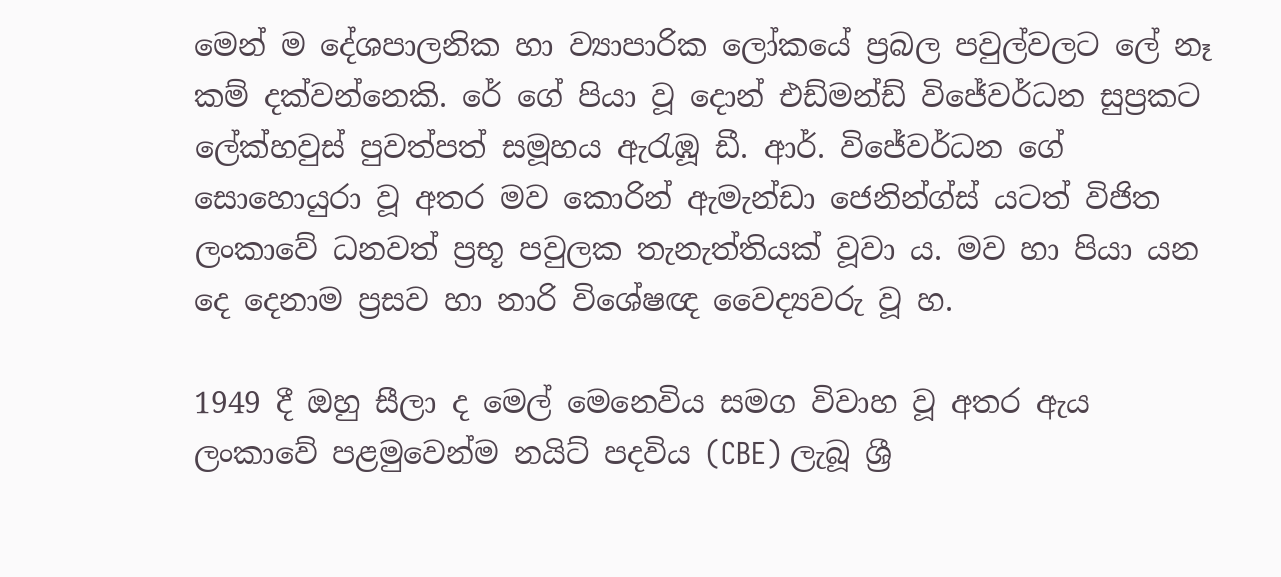මෙන් ම දේශපාලනික හා ව්‍යාපාරික ලෝකයේ ප්‍රබල පවුල්වලට ලේ නෑ කම් දක්වන්නෙකි. රේ ගේ පියා වූ දොන් එඩ්මන්ඩ් විජේවර්ධන සුප්‍රකට ලේක්හවුස් පුවත්පත් සමූහය ඇරැඹූ ඩී. ආර්. විජේවර්ධන ගේ සොහොයුරා වූ අතර මව කොරින් ඇමැන්ඩා ජෙනින්ග්ස් යටත් විජිත ලංකාවේ ධනවත් ප්‍රභූ පවුලක තැනැත්තියක් වූවා ය. මව හා පියා යන දෙ දෙනාම ප්‍රසව හා නාරි විශේෂඥ වෛද්‍යවරු වූ හ.

1949 දී ඔහු සීලා ද මෙල් මෙනෙවිය සමග විවාහ වූ අතර ඇය ලංකාවේ පළමුවෙන්ම නයිට් පදවිය (CBE) ලැබූ ශ්‍රී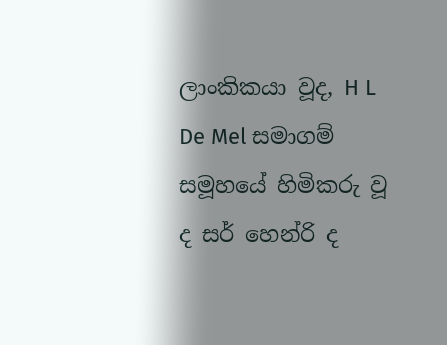ලාංකිකයා වූද, H L De Mel සමාගම් සමූහයේ හිමිකරු වූ ද සර් හෙන්රි ද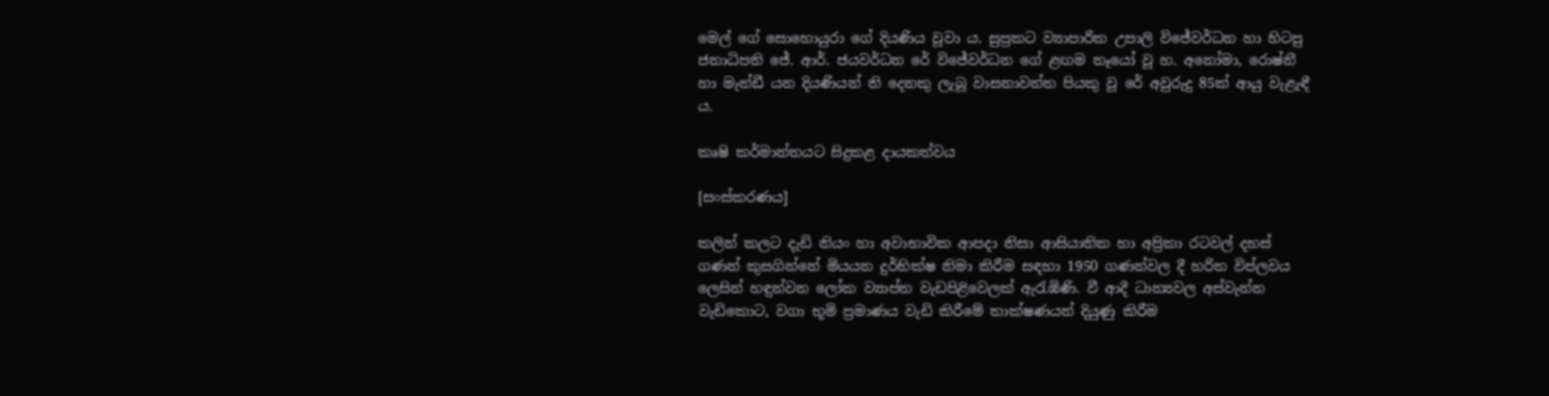මෙල් ගේ සොහොයුරා ගේ දියණිය වූවා ය. සුප්‍රකට ව්‍යාපාරික උපාලි විජේවර්ධන හා හිටපු ජනාධිපති ජේ. ආර්. ජයවර්ධන රේ විජේවර්ධන ගේ ළඟම නෑයෝ වූ හ. අනෝමා, රොෂ්නී හා මැන්ඩී යන දියණියන් ති දෙනකු ලැබූ වාසනාවන්ත පියකු වූ රේ අවුරුදු 85ක් ආයු වැළැඳී ය.

කෘෂි කර්මාන්තයට සිදුකළ දායකත්වය

[සංස්කරණය]

කලින් කලට දැඩි නියං හා අවාභාවික ආපදා නිසා ආසියාතික හා අප්‍රිකා රටවල් දහස් ගණන් කුසගින්නේ මියයන දුර්භික්ෂ නිමා කිරීම සඳහා 1950 ගණන්වල දී හරිත විප්ලවය ලෙසින් හඳුන්වන ලෝක ව්‍යාප්ත වැඩපිළිවෙලක් ඇරැඹිණි. වී ආදී ධාන්‍යවල අස්වැන්න වැඩිකොට, වගා භූමි ප්‍රමාණය වැඩි කිරීමේ තාක්ෂණයන් දියුණු කිරීම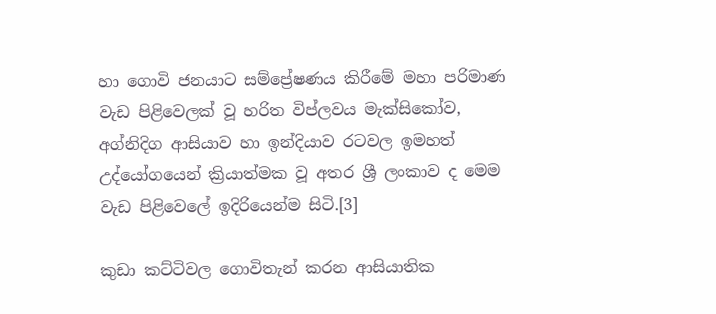හා ගොවි ජනයාට සම්ප්‍රේෂණය කිරීමේ මහා පරිමාණ වැඩ පිළිවෙලක් වූ හරිත විප්ලවය මැක්සිකෝව, අග්නිදිග ආසියාව හා ඉන්දියාව රටවල ඉමහත් උද්යෝගයෙන් ක්‍රියාත්මක වූ අතර ශ්‍රී ලංකාව ද මෙම වැඩ පිළිවෙලේ ඉදිරියෙන්ම සිටි.[3]

කුඩා කට්ටිවල ගොවිතැන් කරන ආසියාතික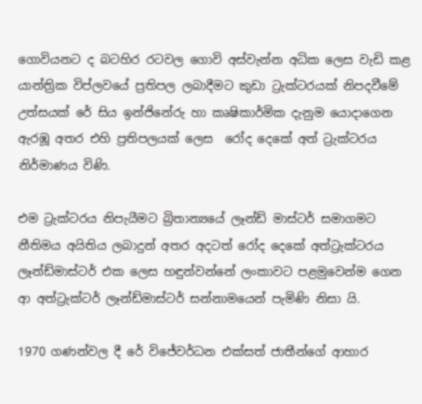ගොවියනට ද බටහිර රටවල ගොවි අස්වැන්න අධික ලෙස වැඩි කළ යාන්ත්‍රික විප්ලවයේ ප්‍රතිපල ලබාදීමට කුඩා ට්‍රැක්ටරයක් නිපදවීමේ උත්සයක් රේ සිය ඉන්ජිනේරු හා කෘෂිකාර්මික දැනුම යොදාගෙන ඇරඹූ අතර එහි ප්‍රතිපලයක් ලෙස  රෝද දෙකේ අත් ට්‍රැක්ටරය නිර්මාණය විණි.

එම ට්‍රැක්ටරය නිපැයීමට බ්‍රිතාන්‍යයේ ලෑන්ඩ් මාස්ටර් සමාගමට නීතිමය අයිතිය ලබාදුන් අතර අදටත් රෝද දෙකේ අත්ට්‍රැක්ටරය ලෑන්ඩ්මාස්ටර් එක ලෙස හඳුන්වන්නේ ලංකාවට පළමුවෙන්ම ගෙන ආ අත්ට්‍රැක්ටර් ලෑන්ඩ්මාස්ටර් සන්නාමයෙන් පැමිණි නිසා යි.

1970 ගණන්වල දී රේ විජේවර්ධන එක්සත් ජාතීන්ගේ ආහාර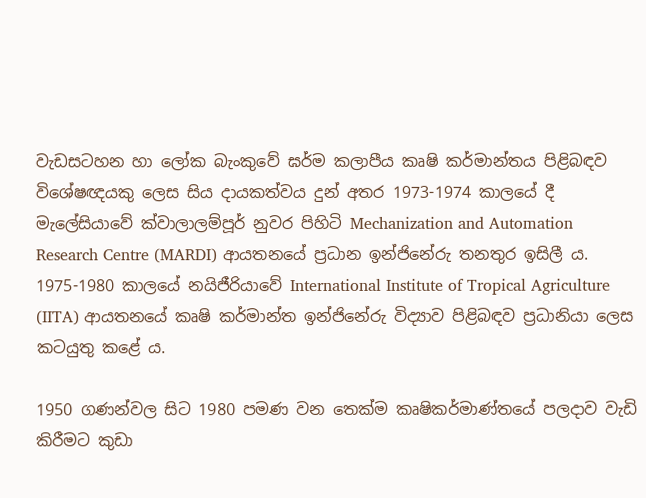වැඩසටහන හා ලෝක බැංකුවේ ඝර්ම කලාපීය කෘෂි කර්මාන්තය පිළිබඳව විශේෂඥයකු ලෙස සිය දායකත්වය දුන් අතර 1973-1974 කාලයේ දී මැලේසියාවේ ක්වාලාලම්පූර් නුවර පිහිටි Mechanization and Automation Research Centre (MARDI) ආයතනයේ ප්‍රධාන ඉන්ජිනේරු තනතුර ඉසිලී ය. 1975-1980 කාලයේ නයිජීරියාවේ International Institute of Tropical Agriculture (IITA) ආයතනයේ කෘෂි කර්මාන්ත ඉන්ජිනේරු විද්‍යාව පිළිබඳව ප්‍රධානියා ලෙස කටයුතු කළේ ය.

1950 ගණන්වල සිට 1980 පමණ වන තෙක්ම කෘෂිකර්මාණ්තයේ පලදාව වැඩි කිරීමට කුඩා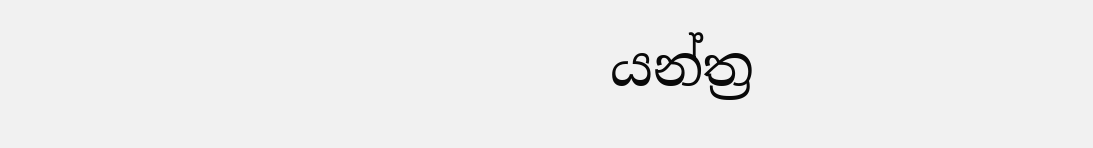යන්ත්‍ර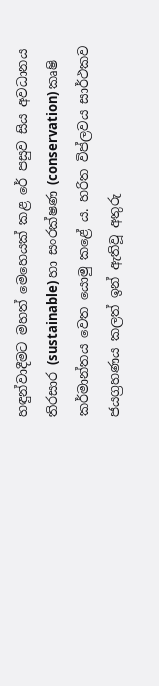හඳුන්වාදීමට මහත් මෙහෙයක් කළ රේ පසුව සිය අවධානය තිරසාර (sustainable) හා සංරක්ෂණ (conservation) කෘෂි කර්මාන්තය වෙත යොමු කළේ ය. හරිත විප්ලවය සාර්ථකව ජයග්‍රහණය කලත් ඉන් ඇතිවූ අතුරු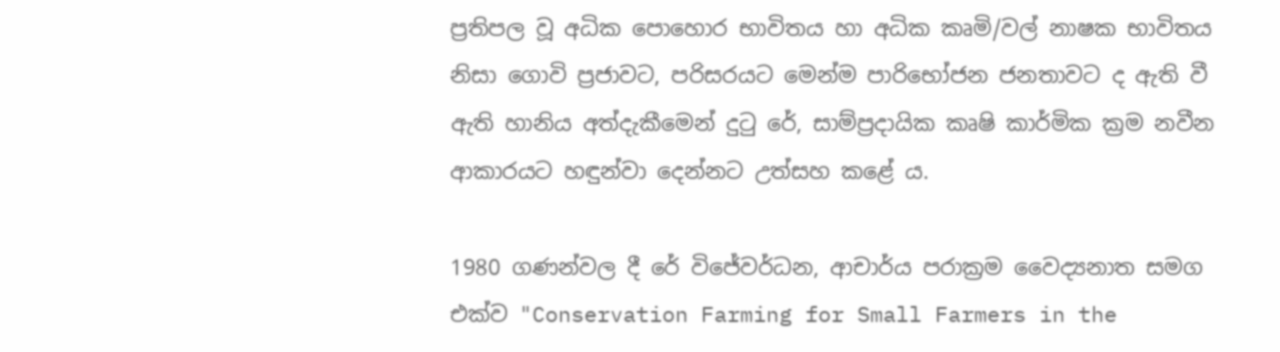ප්‍රතිපල වූ අධික පොහොර භාවිතය හා අධික කෘමි/වල් නාෂක භාවිතය නිසා ගොවි ප්‍රජාවට, පරිසරයට මෙන්ම පාරිභෝජන ජනතාවට ද ඇති වී ඇති හානිය අත්දැකීමෙන් දුටු රේ, සාම්ප්‍රදායික කෘෂි කාර්මික ක්‍රම නවීන ආකාරයට හඳුන්වා දෙන්නට උත්සහ කළේ ය.

1980 ගණන්වල දී රේ විජේවර්ධන, ආචාර්ය පරාක්‍රම වෛද්‍යනාත සමග එක්ව "Conservation Farming for Small Farmers in the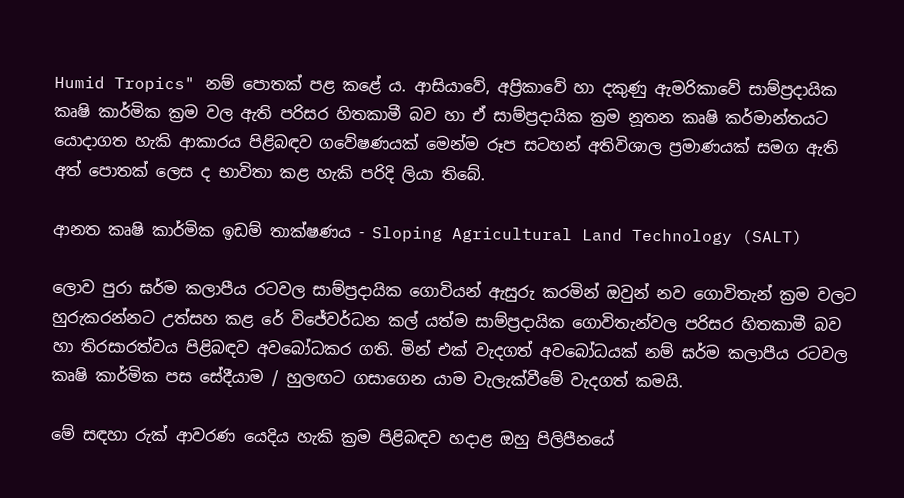Humid Tropics" නම් පොතක් පළ කළේ ය. ආසියාවේ, අප්‍රිකාවේ හා දකුණු ඇමරිකාවේ සාම්ප්‍රදායික කෘෂි කාර්මික ක්‍රම වල ඇති පරිසර හිතකාමී බව හා ඒ සාම්ප්‍රදායික ක්‍රම නූතන කෘෂි කර්මාන්තයට යොදාගත හැකි ආකාරය පිළිබඳව ගවේෂණයක් මෙන්ම රූප සටහන් අතිවිශාල ප්‍රමාණයක් සමග ඇති අත් පොතක් ලෙස ද භාවිතා කළ හැකි පරිදි ලියා තිබේ.

ආනත කෘෂි කාර්මික ඉඩම් තාක්ෂණය - Sloping Agricultural Land Technology (SALT)

ලොව පුරා ඝර්ම කලාපීය රටවල සාම්ප්‍රදායික ගොවියන් ඇසුරු කරමින් ඔවුන් නව ගොවිතැන් ක්‍රම වලට හුරුකරන්නට උත්සහ කළ රේ විජේවර්ධන කල් යත්ම සාම්ප්‍රදායික ගොවිතැන්වල පරිසර හිතකාමී බව හා තිරසාරත්වය පිළිබඳව අවබෝධකර ගති. මින් එක් වැදගත් අවබෝධයක් නම් ඝර්ම කලාපීය රටවල කෘෂි කාර්මික පස සේදීයාම / හුලඟට ගසාගෙන යාම වැලැක්වීමේ වැදගත් කමයි.

මේ සඳහා රුක් ආවරණ යෙදිය හැකි ක්‍රම පිළිබඳව හදාළ ඔහු පිලිපීනයේ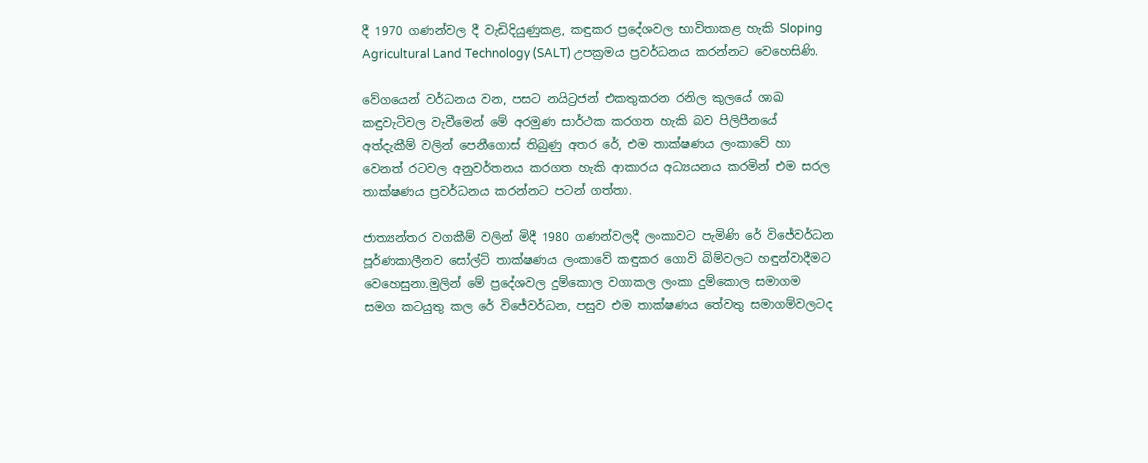දී 1970 ගණන්වල දී වැඩිදියුණුකළ, කඳුකර ප්‍රදේශවල භාවිතාකළ හැකි Sloping Agricultural Land Technology (SALT) උපක්‍රමය ප්‍රවර්ධනය කරන්නට වෙහෙසිණි.

වේගයෙන් වර්ධනය වන, පසට නයිට්‍රජන් එකතුකරන රනිල කුලයේ ශාඛ කඳුවැටිවල වැවීමෙන් මේ අරමුණ සාර්ථක කරගත හැකි බව පිලිපීනයේ අත්දැකීම් වලින් පෙනීගොස් තිබුණු අතර රේ, එම තාක්ෂණය ලංකාවේ හා වෙනත් රටවල අනුවර්තනය කරගත හැකි ආකාරය අධ්‍යයනය කරමින් එම සරල තාක්ෂණය ප්‍රවර්ධනය කරන්නට පටන් ගත්තා.

ජාත්‍යන්තර වගකීම් වලින් මිදී 1980 ගණන්වලදී ලංකාවට පැමිණි රේ විජේවර්ධන පූර්ණකාලීනව සෝල්ට් තාක්ෂණය ලංකාවේ කඳුකර ගොවි බිම්වලට හඳුන්වාදීමට වෙහෙසුනා.මුලින් මේ ප්‍රදේශවල දුම්කොල වගාකල ලංකා දුම්කොල සමාගම සමග කටයුතු කල රේ විජේවර්ධන, පසුව එම තාක්ෂණය තේවතු සමාගම්වලටද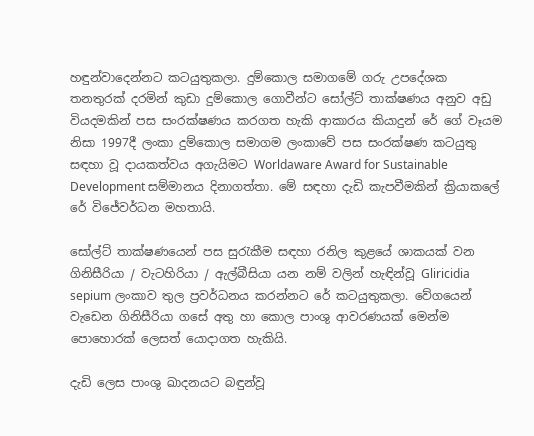හඳුන්වාදෙන්නට කටයුතුකලා. දුම්කොල සමාගමේ ගරු උපදේශක තනතුරක් දරමින් කුඩා දුම්කොල ගොවීන්ට සෝල්ට් තාක්ෂණය අනුව අඩු වියදමකින් පස සංරක්ෂණය කරගත හැකි ආකාරය කියාදුන් රේ ගේ වෑයම නිසා 1997දී ලංකා දුම්කොල සමාගම ලංකාවේ පස සංරක්ෂණ කටයුතු සඳහා වූ දායකත්වය අගැයිමට Worldaware Award for Sustainable Development සම්මානය දිනාගත්තා. මේ සඳහා දැඩි කැපවීමකින් ක්‍රියාකලේ රේ විජේවර්ධන මහතායි.

සෝල්ට් තාක්ෂණයෙන් පස සුරැකීම සඳහා රනිල කුළයේ ශාකයක් වන ගිනිසීරියා / වැටහිරියා / ඇල්බීසියා යන නම් වලින් හැඳින්වූ Gliricidia sepium ලංකාව තුල ප්‍රවර්ධනය කරන්නට රේ කටයුතුකලා. වේගයෙන් වැඩෙන ගිනිසීරියා ගසේ අතු හා කොල පාංශු ආවරණයක් මෙන්ම පොහොරක් ලෙසත් යොදාගත හැකියි.

දැඩි ලෙස පාංශු ඛාදනයට බඳුන්වූ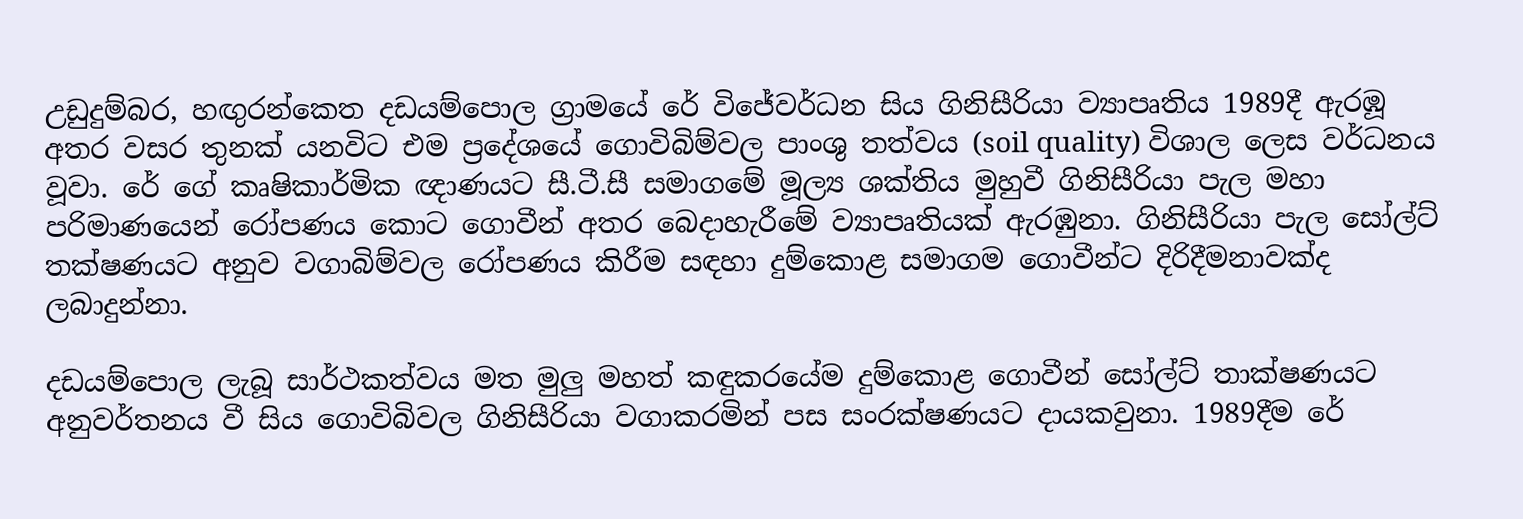උඩුදුම්බර, හඟුරන්කෙත දඩයම්පොල ග්‍රාමයේ රේ විජේවර්ධන සිය ගිනිසීරියා ව්‍යාපෘතිය 1989දී ඇරඹූ අතර වසර තුනක් යනවිට එම ප්‍රදේශයේ ගොවිබිම්වල පාංශු තත්වය (soil quality) විශාල ලෙස වර්ධනය වූවා. රේ ගේ කෘෂිකාර්මික ඥාණයට සී.ටී.සී සමාගමේ මූල්‍ය ශක්තිය මුහුවී ගිනිසීරියා පැල මහා පරිමාණයෙන් රෝපණය කොට ගොවීන් අතර බෙදාහැරීමේ ව්‍යාපෘතියක් ඇරඹුනා. ගිනිසීරියා පැල සෝල්ට් තක්ෂණයට අනුව වගාබිම්වල රෝපණය කිරීම සඳහා දුම්කොළ සමාගම ගොවීන්ට දිරිදීමනාවක්ද ලබාදුන්නා.

දඩයම්පොල ලැබූ සාර්ථකත්වය මත මුලු මහත් කඳුකරයේම දුම්කොළ ගොවීන් සෝල්ට් තාක්ෂණයට අනුවර්තනය වී සිය ගොවිබිවල ගිනිසීරියා වගාකරමින් පස සංරක්ෂණයට දායකවුනා. 1989දීම රේ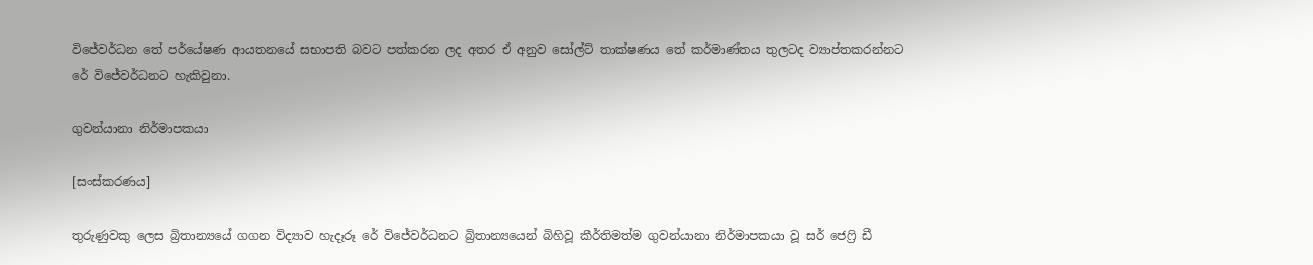විජේවර්ධන තේ පර්යේෂණ ආයතනයේ සභාපති බවට පත්කරන ලද අතර ඒ අනුව සෝල්ට් තාක්ෂණය තේ කර්මාණ්තය තුලටද ව්‍යාප්තකරන්නට රේ විජේවර්ධනට හැකිවුනා.

ගුවන්යානා නිර්මාපකයා

[සංස්කරණය]

තුරුණුවකු ලෙස බ්‍රිතාන්‍යයේ ගගන විද්‍යාව හැදෑරූ රේ විජේවර්ධනට බ්‍රිතාන්‍යයෙන් බිහිවූ කීර්තිමත්ම ගුවන්යානා නිර්මාපකයා වූ සර් ජෙෆ්‍රි ඩී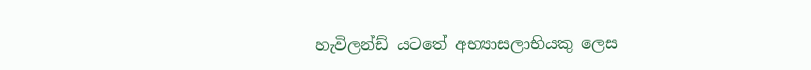හැවිලන්ඩ් යටතේ අභ්‍යාසලාභියකු ලෙස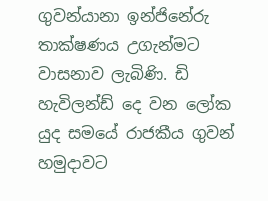ගුවන්යානා ඉන්ජිනේරු තාක්ෂණය උගැන්මට වාසනාව ලැබිණි. ඩි හැවිලන්ඩ් දෙ වන ලෝක යුද සමයේ රාජකීය ගුවන් හමුදාවට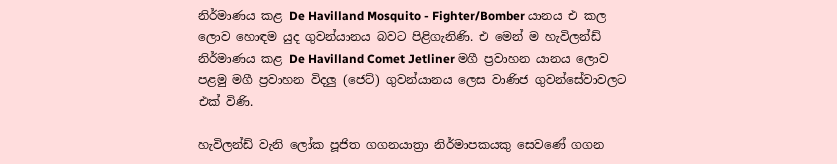නිර්මාණය කළ De Havilland Mosquito - Fighter/Bomber යානය එ කල ලොව හොඳම යුද ගුවන්යානය බවට පිළිගැනිණි. එ මෙන් ම හැවිලන්ඩ් නිර්මාණය කළ De Havilland Comet Jetliner මගී ප්‍රවාහන යානය ලොව පළමු මගී ප්‍රවාහන විදලු (ජෙට්) ගුවන්යානය ලෙස වාණිජ ගුවන්සේවාවලට එක් විණි.

හැවිලන්ඩ් වැනි ලෝක පූජිත ගගනයාත්‍රා නිර්මාපකයකු සෙවණේ ගගන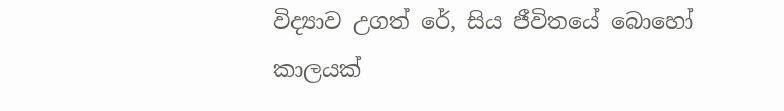විද්‍යාව උගත් රේ, සිය ජීවිතයේ බොහෝ කාලයක්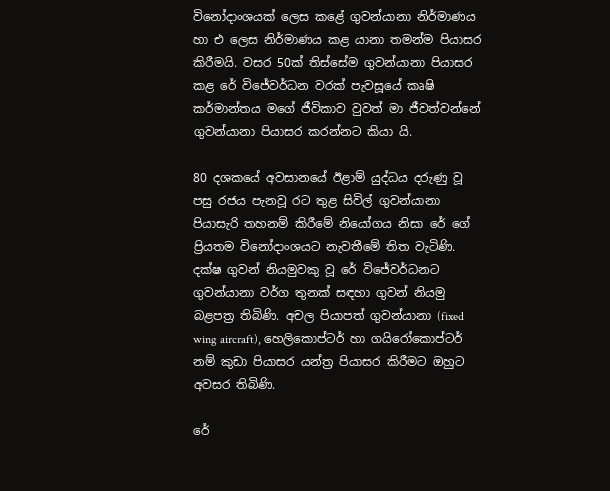විනෝදාංශයක් ලෙස කළේ ගුවන්යානා නිර්මාණය හා එ ලෙස නිර්මාණය කළ යානා තමන්ම පියාසර කිරීමයි. වසර 50ක් තිස්සේම ගුවන්යානා පියාසර කළ රේ විජේවර්ධන වරක් පැවසූයේ කෘෂි කර්මාන්තය මගේ ජීවිකාව වුවත් මා ජීවත්වන්නේ ගුවන්යානා පියාසර කරන්නට කියා යි.

80 දශකයේ අවසානයේ ඊළාම් යුද්ධය දරුණු වූ පසු රජය පැනවූ රට තුළ සිවිල් ගුවන්යානා පියාසැරි තහනම් කිරීමේ නියෝගය නිසා රේ ගේ ප්‍රියතම විනෝදාංශයට නැවතීමේ තිත වැටිණි. දක්ෂ ගුවන් නියමුවකු වූ රේ විජේවර්ධනට ගුවන්යානා වර්ග තුනක් සඳහා ගුවන් නියමු බළපත්‍ර තිබිණි. අචල පියාපත් ගුවන්යානා (fixed wing aircraft), හෙලිකොප්ටර් හා ගයිරෝකොප්ටර් නම් කුඩා පියාසර යන්ත්‍ර පියාසර කිරීමට ඔහුට අවසර තිබිණි.

රේ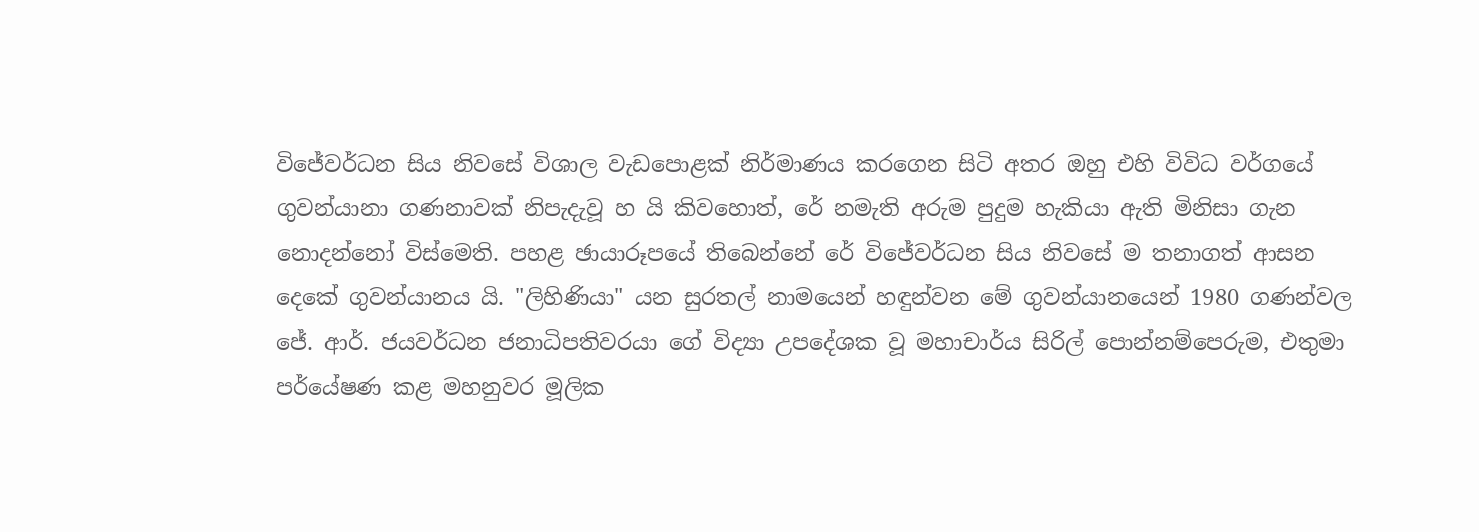විජේවර්ධන සිය නිවසේ විශාල වැඩපොළක් නිර්මාණය කරගෙන සිටි අතර ඔහු එහි විවිධ වර්ගයේ ගුවන්යානා ගණනාවක් නිපැදැවූ හ යි කිවහොත්, රේ නමැති අරුම පුදුම හැකියා ඇති මිනිසා ගැන නොදන්නෝ විස්මෙති. පහළ ඡායාරූපයේ තිබෙන්නේ රේ විජේවර්ධන සිය නිවසේ ම තනාගත් ආසන දෙකේ ගුවන්යානය යි. "ලිහිණියා" යන සුරතල් නාමයෙන් හඳුන්වන මේ ගුවන්යානයෙන් 1980 ගණන්වල ජේ. ආර්. ජයවර්ධන ජනාධිපතිවරයා ගේ විද්‍යා උපදේශක වූ මහාචාර්ය සිරිල් පොන්නම්පෙරුම, එතුමා පර්යේෂණ කළ මහනුවර මූලික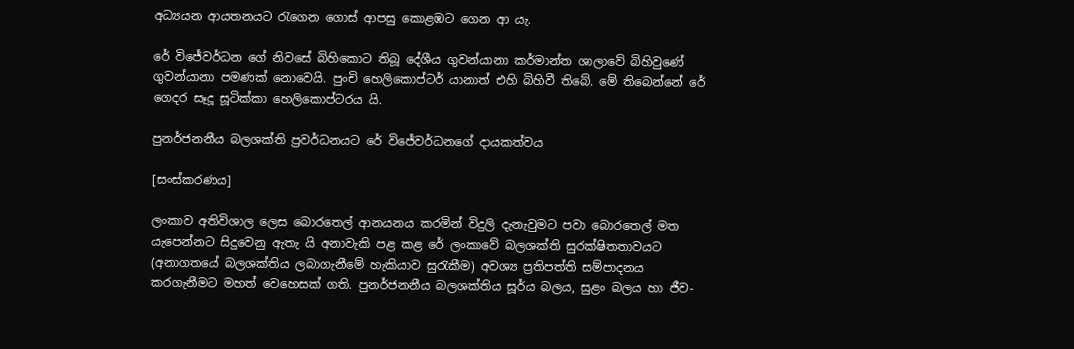අධ්‍යයන ආයතනයට රැගෙන ගොස් ආපසු කොළඹට ගෙන ආ යැ.

රේ විජේවර්ධන ගේ නිවසේ බිහිකොට තිබූ දේශීය ගුවන්යානා කර්මාන්ත ශාලාවේ බිහිවුණේ ගුවන්යානා පමණක් නොවෙයි. පුංචි හෙලිකොප්ටර් යානාත් එහි බිහිවී තිබේ. මේ තිබෙන්නේ රේ ගෙදර සෑදූ සූටික්කා හෙලිකොප්ටරය යි.

පුනර්ජනනීය බලශක්ති ප්‍රවර්ධනයට රේ විජේවර්ධනගේ දායකත්වය

[සංස්කරණය]

ලංකාව අතිවිශාල ලෙස බොරතෙල් ආනයනය කරමින් විදුලි දැනැවුමට පවා බොරතෙල් මත යැපෙන්නට සිදුවෙනු ඇතැ යි අනාවැකි පළ කළ රේ ලංකාවේ බලශක්ති සුරක්ෂිතතාවයට (අනාගතයේ බලශක්තිය ලබාගැනීමේ හැකියාව සුරැකීම) අවශ්‍ය ප්‍රතිපත්ති සම්පාදනය කරගැනීමට මහත් වෙහෙසක් ගති. පුනර්ජනනීය බලශක්තිය සූර්ය බලය, සුළං බලය හා ජීව-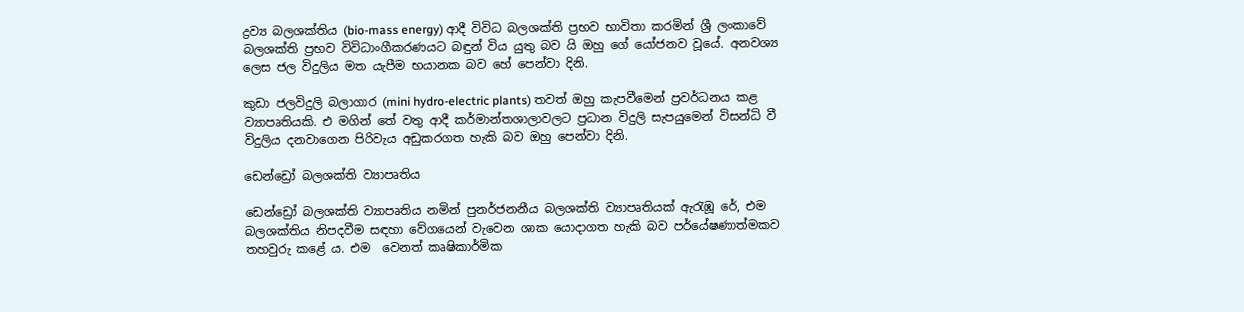ද්‍රව්‍ය බලශක්තිය (bio-mass energy) ආදී විවිධ බලශක්ති ප්‍රභව භාවිතා කරමින් ශ්‍රී ලංකාවේ බලශක්ති ප්‍රභව විවිධාංගීකරණයට බඳුන් විය යුතු බව යි ඔහු ගේ යෝජනව වූයේ. අනවශ්‍ය ලෙස ජල විදුලිය මත යැපීම භයානක බව හේ පෙන්වා දිනි.

කුඩා ජලවිදුලි බලාගාර (mini hydro-electric plants) තවත් ඔහු කැපවීමෙන් ප්‍රවර්ධනය කළ ව්‍යාපෘතියකි. එ මගින් තේ වතු ආදී කර්මාන්තශාලාවලට ප්‍රධාන විදුලි සැපයුමෙන් විසන්ධි වී විදුලිය දනවාගෙන පිරිවැය අඩුකරගත හැකි බව ඔහු පෙන්වා දිනි.

ඩෙන්ඩ්‍රෝ බලශක්ති ව්‍යාපෘතිය

ඩෙන්ඩ්‍රෝ බලශක්ති ව්‍යාපෘතිය නමින් පුනර්ජනනීය බලශක්ති ව්‍යාපෘතියක් ඇරැඹූ රේ, එම බලශක්තිය නිපදවීම සඳහා වේගයෙන් වැවෙන ශාක යොදාගත හැකි බව පර්යේෂණාත්මකව තහවුරු කළේ ය. එම  වෙනත් කෘෂිකාර්මික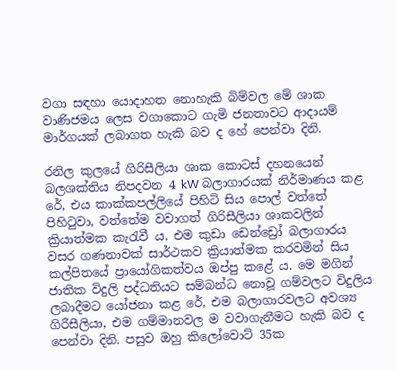වගා සඳහා යොදාහත නොහැකි බිම්වල මේ ශාක වාණිජමය ලෙස වගාකොට ගැමි ජනතාවට ආදායම් මාර්ගයක් ලබාගත හැකි බව ද හේ පෙන්වා දිනි.

රනිල කුලයේ ගිරිසීලියා ශාක කොටස් දහනයෙන් බලශක්තිය නිපදවන 4 kW බලාගාරයක් නිර්මාණය කළ රේ, එය කාක්කපල්ලියේ පිහිටි සිය පොල් වත්තේ පිහිටුවා, වත්තේම වවාගත් ගිරිසීලියා ශාකවලින් ක්‍රියාත්මක කැරැවී ය. එම කුඩා ඩෙන්ඩ්‍රෝ බලාගාරය වසර ගණනාවක් සාර්ථකව ක්‍රියාත්මක කරවමින් සිය කල්පිතයේ ප්‍රායෝගිකත්වය ඔප්පු කළේ ය. මෙ මගින් ජාතික විදුලි පද්ධතියට සම්බන්ධ නොවූ ගම්වලට විදුලිය ලබාදීමට යෝජනා කළ රේ, එම බලාගාරවලට අවශ්‍ය ගිරීසීලියා, එම ගම්මානවල ම වවාගැනීමට හැකි බව ද පෙන්වා දිනි. පසුව ඔහු කිලෝවොට් 35ක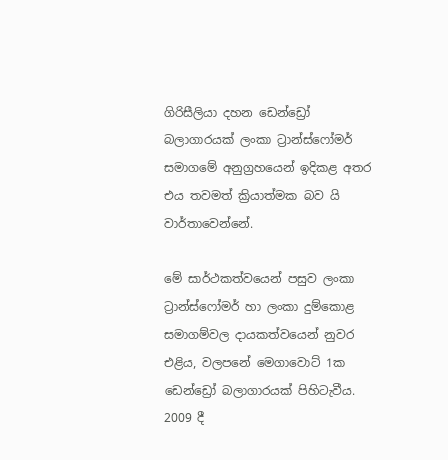ගිරිසීලියා දහන ඩෙන්ඩ්‍රෝ බලාගාරයක් ලංකා ට්‍රාන්ස්ෆෝමර් සමාගමේ අනුග්‍රහයෙන් ඉදිකළ අතර එය තවමත් ක්‍රියාත්මක බව යි වාර්තාවෙන්නේ.

මේ සාර්ථකත්වයෙන් පසුව ලංකා ට්‍රාන්ස්ෆෝමර් හා ලංකා දුම්කොළ සමාගම්වල දායකත්වයෙන් නුවර එළිය, වලපනේ මෙගාවොට් 1ක ඩෙන්ඩ්‍රෝ බලාගාරයක් පිහිටැවීය. 2009 දී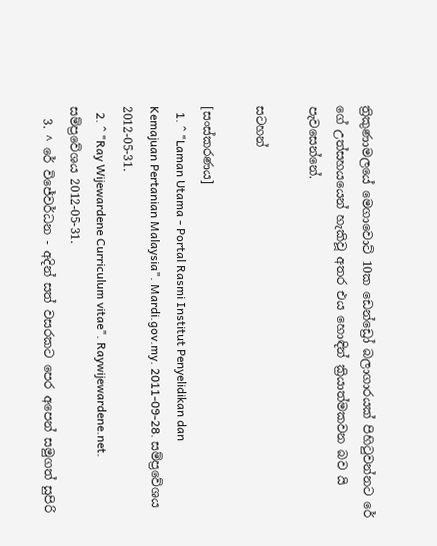ත්‍රිකුණාමලයේ මෙගාවොට් 10ක ඩෙන්ඩ්‍රෝ බලාගාරයක් පිහිටුවන්නට රේ ගේ උත්සහයයෙන් හැකිවූ අතර එය හොඳින් ක්‍රියාත්මකවන බව යි පැවසෙන්නේ.

සටහන්

[සංස්කරණය]
  1. ^ "Laman Utama - Portal Rasmi Institut Penyelidikan dan Kemajuan Pertanian Malaysia". Mardi.gov.my. 2011-09-28. සම්ප්‍රවේශය 2012-05-31.
  2. ^ "Ray Wijewardene Curriculum vitae". Raywijewardene.net. සම්ප්‍රවේශය 2012-05-31.
  3. ^ රේ විජේවර්ධන - අදින් සත් වසරකට පෙර අපෙන් සමුගත් සුපිරි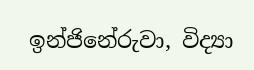ඉන්ජිනේරුවා, විද්‍යා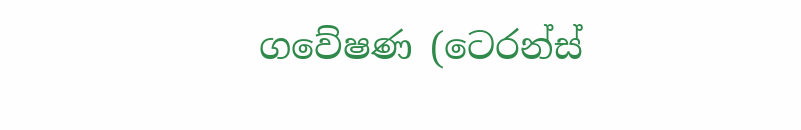ගවේෂණ (ටෙරන්ස්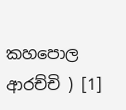කහපොල ආරච්චි ) [1]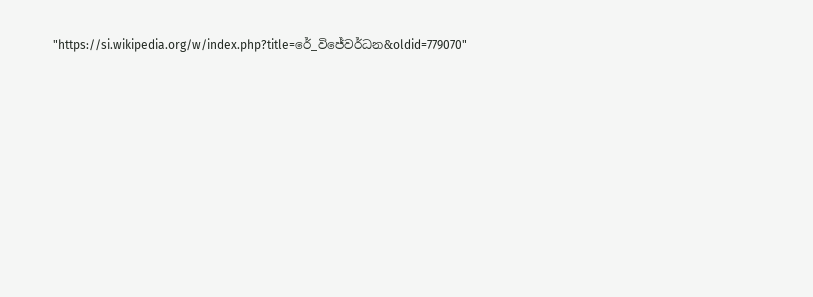"https://si.wikipedia.org/w/index.php?title=රේ_විජේවර්ධන&oldid=779070"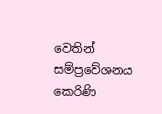වෙතින් සම්ප්‍රවේශනය කෙරිණි